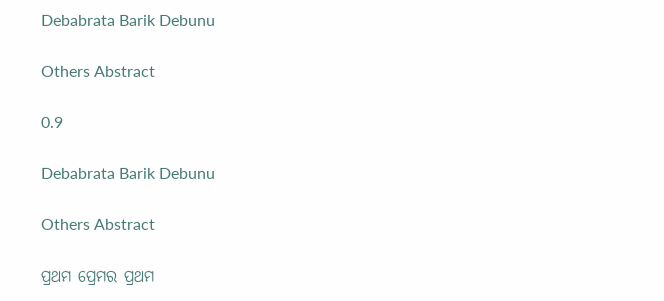Debabrata Barik Debunu

Others Abstract

0.9

Debabrata Barik Debunu

Others Abstract

ପ୍ରଥମ ପ୍ରେମର ପ୍ରଥମ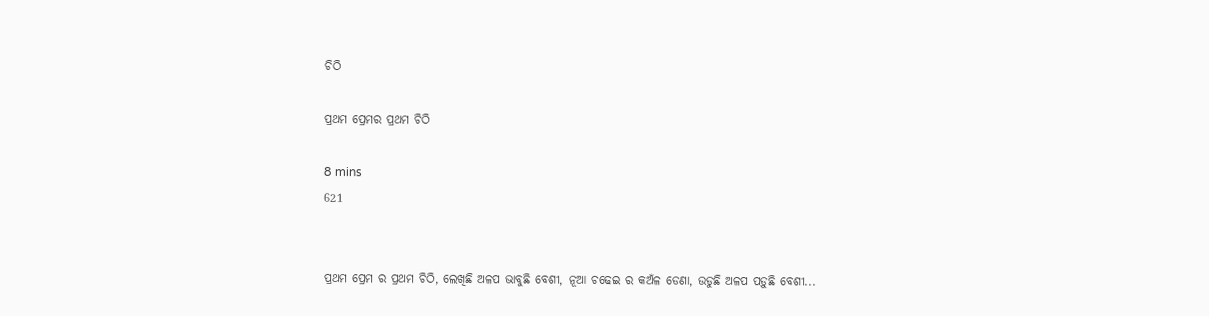ଚିଠି

ପ୍ରଥମ ପ୍ରେମର ପ୍ରଥମ ଚିଠି

8 mins
621


ପ୍ରଥମ ପ୍ରେମ ର ପ୍ରଥମ ଚିଠି, ଲେଖିଛି ଅଳପ ଭାବୁଛି ବେଶୀ, ନୂଆ ଚଢେଇ ର କଅଁଳ ଡେଣା, ଉଡୁଛି ଅଳପ ପଡ଼ୁଛି ବେଶୀ...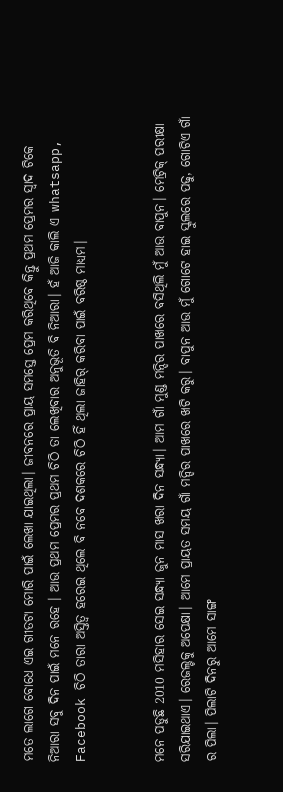ମତେ ଲାଗେ ବୋଧେ ଏଇ ଗୀତଟା ମୋରି ପାଇଁ ଲେଖା ଯାଇଥିଲା। ଜୀବନରେ ପ୍ରାୟ ସମସ୍ତେ ପ୍ରେମ କରିଥିବେ କିନ୍ତୁ ପ୍ରଥମ ପ୍ରେମର ସ୍ଵାଦ ଟିକେ ନିଆରା ସବୁ ଦିନ ପାଇଁ ମନେ ରହେ । ଆଉ ପ୍ରଥମ ପ୍ରେମର ପ୍ରଥମ ଚିଠି ତା ଲେଖିବାର ଅନୁଭୂତି ବି ନିଆରା। ହଁ ଆଜି କାଲି ଏ whatsapp, Facebook ଚିଠି ତାରା ଅସ୍ତିତ୍ୱ ହରେଇ ଥିଲେ ବି ନବେ ଦଶକରେ ଚିଠି ହିଁ ଥିଲା ଜାହିର୍ କରିବା ପାଇଁ ବରିଷ୍ଠ ମାଧ୍ଯମ।


ମନେ ପଡୁଛି 2010 ମସିହାର ସେଇ ସନ୍ଧ୍ଯା ଜୁନ ମାସ ଖରା ଦିନ ସନ୍ଧ୍ୟା। ଆମ ଗାଁ ମୁଣ୍ଡ ମନ୍ଦିର ପାଖରେ ବସିଥିଲି ମୁଁ ଆଉ ବାପୁନ। ମେଟ୍ରିକ୍ ପରୀକ୍ଷା ସରିଯାଇଥାଏ। ରେଜଲ୍ଟକୁ ଅପେକ୍ଷା। ଆମେ ପ୍ରାୟତ ସମୟ ଗାଁ ମନ୍ଦିର ପାଖରେ ଖଟି କରୁ। ବାପୁନ ଆଉ ମୁଁ ଗୋଟେ ହାଇ ସ୍କୁଲରେ ପଢୁ, ଗୋଟିଏ ଗାଁ ର ପିଲା। ପିଲାଟି ଦିନରୁ ଆମେ ସାଙ୍ଗ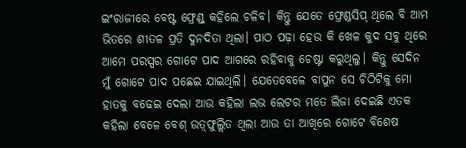ଇଂରାଜୀରେ ବେଷ୍ଟ ଫ୍ରେଣ୍ଡ୍ କହିଲେ ଚଳିବ। କିନ୍ତୁ ଯେତେ ଫ୍ରେଣ୍ଡସିପ୍ ଥିଲେ ବି ଆମ ଭିତରେ ଶୀତଳ ପ୍ରତି ଦୁନଦିତା ଥିଲା। ପାଠ ପଢ଼ା ହେଉ କି ଖେଳ କୁଦ ସବୁ ଥିରେ ଆମେ ପରସ୍ପର ଗୋଟେ ପାଦ ଆଗରେ ରହିବାକୁ ଚେଷ୍ଟା କରୁଥିଲୁ। କିନ୍ତୁ ସେଦିନ ମୁଁ ଗୋଟେ ପାଦ ପଛେଇ ଯାଇଥିଲି। ଯେତେବେଳେ ବାପୁନ ସେ ଚିଠିଟିକୁ ମୋ ହାତକୁ ବଢେଇ ଦେଲା ଆଉ କହିଲା ଲଭ ଲେଟର ମତେ ଲିଜା ଦେଇଛି ଏତକ କହିଲା ବେଳେ ବେଶ୍ ଉତ଼୍ଫୁଲ୍ଲିତ ଥିଲା ଆଉ ତା ଆଖିରେ ଗୋଟେ ବିଶେଷ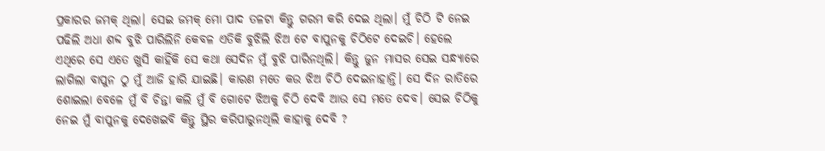ପ୍ରକାରର ଜମକ୍ ଥିଲା। ସେଇ ଜମକ୍ ମୋ ପାଦ ତଳଟା କିନ୍ତୁ ଗରମ କରି ଦେଇ ଥିଲା। ମୁଁ ଚିଠି ଟି ନେଇ ପଢିଲି ଅଧା ଶବ୍ଦ ବୁଝି ପାରିଲିନି କେବଳ ଏତିକି ବୁଝିଲି ଝିଅ ଟେ ବାପୁନକୁ ଚିଠିଟେ ଦେଇଚି। ହେଲେ ଏଥିରେ ସେ ଏତେ ଖୁସି କାହିଁକି ସେ କଥା ସେଦିନ ମୁଁ ବୁଝି ପାରିନଥିଲି। କିନ୍ତୁ ଜୁନ ମାସର ସେଇ ସନ୍ଧ୍ୟାରେ ଲାଗିଲା ବାପୁନ ଠୁ ମୁଁ ଆଜି ହାରି ଯାଇଛି। କାରଣ ମତେ କଉ ଝିଅ ଚିଠି ଦେଇନାହାନ୍ତି। ସେ ଦିନ ରାତିରେ ଶୋଇଲା ବେଳେ ମୁଁ ବି ଚିନ୍ତା କଲି ମୁଁ ବି ଗୋଟେ ଝିଅକୁ ଚିଠି ଦେବି ଆଉ ସେ ମତେ ଦେବ। ସେଇ ଚିଠିକୁ ନେଇ ମୁଁ ବାପୁନକୁ ଦେଖେଇବି କିନ୍ତୁ ସ୍ଥିର କରିପାରୁନଥିଲି କାହାକୁ ଦେବି ?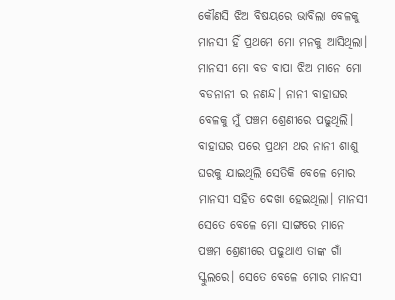କୌଣସି ଝିଅ ବିଷୟରେ ଭାବିଲା ବେଳକୁ ମାନସୀ ହିଁ ପ୍ରଥମେ ମୋ ମନକୁ ଆସିଥିଲା। ମାନସୀ ମୋ ବଡ ବାପା ଝିଅ ମାନେ ମୋ ବଡନାନୀ ର ନଣନ୍ଦ। ନାନୀ ବାହାଘର ବେଳକୁ ମୁଁ ପଞ୍ଚମ ଶ୍ରେଣୀରେ ପଢୁଥିଲି। ବାହାଘର ପରେ ପ୍ରଥମ ଥର ନାନୀ ଶାଶୁ ଘରକୁ ଯାଇଥିଲି ସେତିକି ବେଳେ ମୋର ମାନସୀ ସହିତ ଦେଖା ହେଇଥିଲା। ମାନସୀ ସେତେ ବେଳେ ମୋ ସାଙ୍ଗରେ ମାନେ ପଞ୍ଚମ ଶ୍ରେଣୀରେ ପଢୁଥାଏ ତାଙ୍କ ଗାଁ ସ୍କୁଲରେ। ସେତେ ବେଳେ ମୋର ମାନସୀ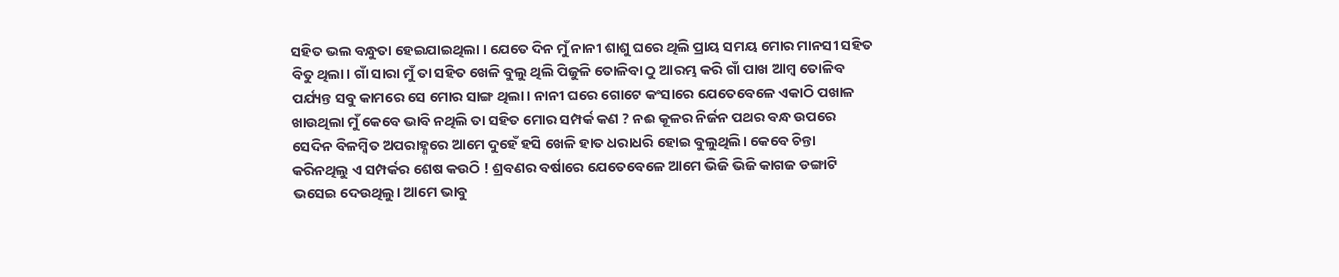ସହିତ ଭଲ ବନ୍ଧୁତା ହେଇଯାଇଥିଲା । ଯେତେ ଦିନ ମୁଁ ନାନୀ ଶାଶୁ ଘରେ ଥିଲି ପ୍ରାୟ ସମୟ ମୋର ମାନସୀ ସହିତ ବିତୁ ଥିଲା। ଗାଁ ସାରା ମୁଁ ତା ସହିତ ଖେଳି ବୁଲୁ ଥିଲି ପିଜୁଳି ତୋଳିବା ଠୁ ଆରମ୍ଭ କରି ଗାଁ ପାଖ ଆମ୍ବ ତୋଳିବ ପର୍ଯ୍ୟନ୍ତ ସବୁ କାମରେ ସେ ମୋର ସାଙ୍ଗ ଥିଲା। ନାନୀ ଘରେ ଗୋଟେ କଂସାରେ ଯେତେବେଳେ ଏକାଠି ପଖାଳ ଖାଉଥିଲା ମୁଁ କେବେ ଭାବି ନଥିଲି ତା ସହିତ ମୋର ସମ୍ପର୍କ କଣ ? ନଈ କୂଳର ନିର୍ଜନ ପଥର ବନ୍ଧ ଉପରେ ସେଦିନ ବିଳମ୍ବିତ ଅପରାହ୍ଣରେ ଆମେ ଦୁହେଁ ହସି ଖେଳି ହାତ ଧରାଧରି ହୋଇ ବୁଲୁଥିଲି। କେବେ ଚିନ୍ତା କରିନଥିଲୁ ଏ ସମ୍ପର୍କର ଶେଷ କଉଠି ! ଶ୍ରବଣର ବର୍ଷାରେ ଯେତେବେଳେ ଆମେ ଭିଜି ଭିଜି କାଗଜ ଡଙ୍ଗାଟି ଭସେଇ ଦେଉଥିଲୁ। ଆମେ ଭାବୁ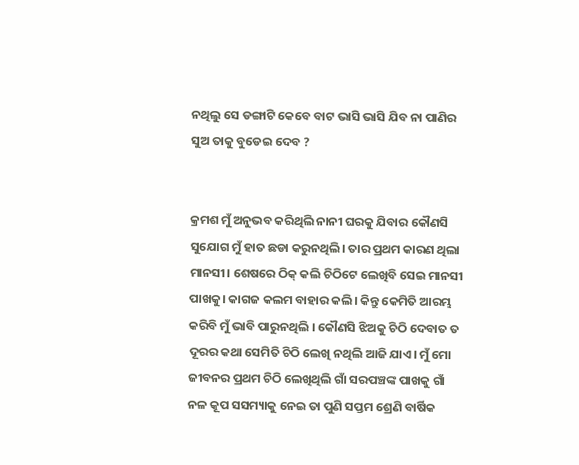ନଥିଲୁ ସେ ଡଙ୍ଗାଟି କେବେ ବାଟ ଭାସି ଭାସି ଯିବ ନା ପାଣିର ସୁଅ ତାକୁ ବୁଡେଇ ଦେବ ?


କ୍ରମଶ ମୁଁ ଅନୁଭବ କରିଥିଲି ନାନୀ ଘରକୁ ଯିବାର କୌଣସି ସୁଯୋଗ ମୁଁ ହାତ ଛଡା କରୁନଥିଲି। ତାର ପ୍ରଥମ କାରଣ ଥିଲା ମାନସୀ। ଶେଷରେ ଠିକ୍ କଲି ଚିଠିଟେ ଲେଖିବି ସେଇ ମାନସୀ ପାଖକୁ। କାଗଜ କଲମ ବାହାର କଲି। କିନ୍ତୁ କେମିତି ଆରମ୍ଭ କରିବି ମୁଁ ଭାବି ପାରୁନଥିଲି । କୌଣସି ଝିଅକୁ ଚିଠି ଦେବାତ ତ ଦୂରର କଥା ସେମିତି ଚିଠି ଲେଖି ନଥିଲି ଆଜି ଯାଏ। ମୁଁ ମୋ ଜୀବନର ପ୍ରଥମ ଚିଠି ଲେଖିଥିଲି ଗାଁ ସରପଞ୍ଚଙ୍କ ପାଖକୁ ଗାଁ ନଳ କୂପ ସସମ୍ୟାକୁ ନେଇ ତା ପୁଣି ସପ୍ତମ ଶ୍ରେଣି ବାର୍ଷିକ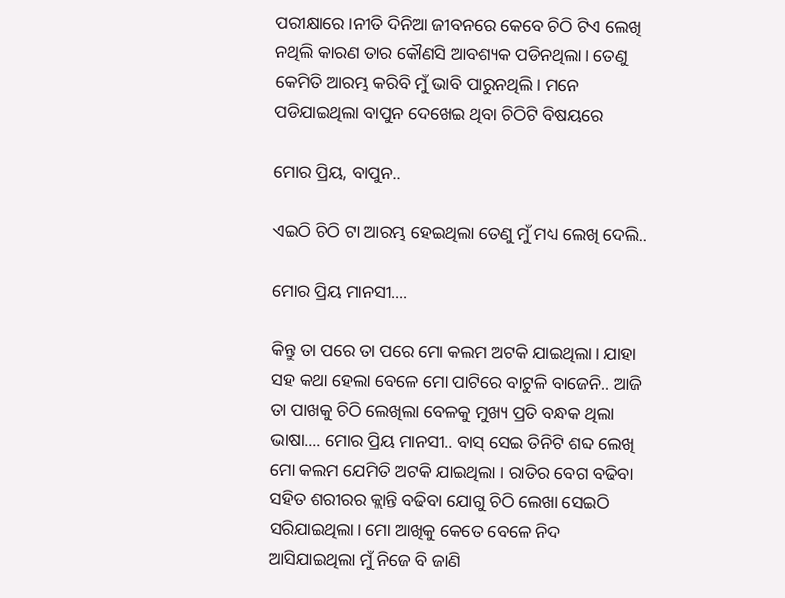ପରୀକ୍ଷାରେ ।ନୀତି ଦିନିଆ ଜୀବନରେ କେବେ ଚିଠି ଟିଏ ଲେଖି ନଥିଲି କାରଣ ତାର କୌଣସି ଆବଶ୍ୟକ ପଡିନଥିଲା। ତେଣୁ କେମିତି ଆରମ୍ଭ କରିବି ମୁଁ ଭାବି ପାରୁନଥିଲି। ମନେ ପଡିଯାଇଥିଲା ବାପୁନ ଦେଖେଇ ଥିବା ଚିଠିଟି ବିଷୟରେ

ମୋର ପ୍ରିୟ, ବାପୁନ..

ଏଇଠି ଚିଠି ଟା ଆରମ୍ଭ ହେଇଥିଲା ତେଣୁ ମୁଁ ମଧ୍ୟ ଲେଖି ଦେଲି..

ମୋର ପ୍ରିୟ ମାନସୀ....

କିନ୍ତୁ ତା ପରେ ତା ପରେ ମୋ କଲମ ଅଟକି ଯାଇଥିଲା। ଯାହା ସହ କଥା ହେଲା ବେଳେ ମୋ ପାଟିରେ ବାଟୁଳି ବାଜେନି.. ଆଜି ତା ପାଖକୁ ଚିଠି ଲେଖିଲା ବେଳକୁ ମୁଖ୍ୟ ପ୍ରତି ବନ୍ଧକ ଥିଲା ଭାଷା.... ମୋର ପ୍ରିୟ ମାନସୀ.. ବାସ୍ ସେଇ ତିନିଟି ଶବ୍ଦ ଲେଖି ମୋ କଲମ ଯେମିତି ଅଟକି ଯାଇଥିଲା । ରାତିର ବେଗ ବଢିବା ସହିତ ଶରୀରର କ୍ଲାନ୍ତି ବଢିବା ଯୋଗୁ ଚିଠି ଲେଖା ସେଇଠି ସରିଯାଇଥିଲା। ମୋ ଆଖିକୁ କେତେ ବେଳେ ନିଦ ଆସିଯାଇଥିଲା ମୁଁ ନିଜେ ବି ଜାଣି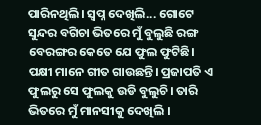ପାରିନଥିଲି। ସ୍ୱପ୍ନ ଦେଖିଲି... ଗୋଟେ ସୁନ୍ଦର ବଗିଚା ଭିତରେ ମୁଁ ବୁଲୁଛି ରଙ୍ଗ ବେରଙ୍ଗର କେତେ ଯେ ଫୁଲ ଫୁଟିଛି। ପକ୍ଷୀ ମାନେ ଗୀତ ଗାଉଛନ୍ତି। ପ୍ରଜାପତି ଏ ଫୁଲରୁ ସେ ଫୁଲକୁ ଉଡି ବୁଲୁଚି। ତାରି ଭିତରେ ମୁଁ ମାନସୀକୁ ଦେଖିଲି ।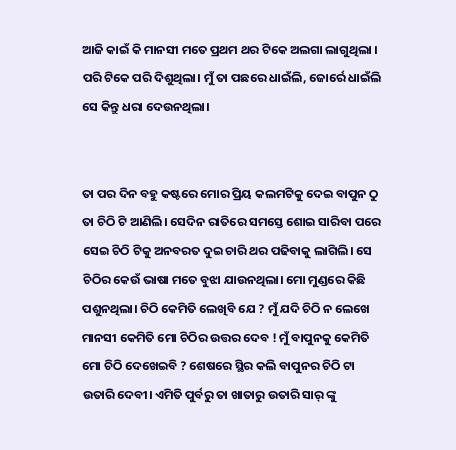ଆଜି କାଇଁ କି ମାନସୀ ମତେ ପ୍ରଥମ ଥର ଟିକେ ଅଲଗା ଲାଗୁଥିଲା । ପରି ଟିକେ ପରି ଦିଶୁଥିଲା। ମୁଁ ତା ପଛରେ ଧାଇଁଲି, ଜୋର୍ରେ ଧାଇଁଲି ସେ କିନ୍ତୁ ଧରା ଦେଉନଥିଲା।


ତା ପର ଦିନ ବହୁ କଷ୍ଟରେ ମୋର ପ୍ରିୟ କଲମଟିକୁ ଦେଇ ବାପୁନ ଠୁ ତା ଚିଠି ଟି ଆଣିଲି। ସେଦିନ ରାତିରେ ସମସ୍ତେ ଶୋଇ ସାରିବା ପରେ ସେଇ ଚିଠି ଟିକୁ ଅନବରତ ଦୁଇ ଚାରି ଥର ପଢିବାକୁ ଲାଗିଲି। ସେ ଚିଠିର କେଉଁ ଭାଷା ମତେ ବୁଝା ଯାଉନଥିଲା। ମୋ ମୁଣ୍ଡରେ କିଛି ପଶୁନଥିଲା। ଚିଠି କେମିତି ଲେଖିବି ଯେ ? ମୁଁ ଯଦି ଚିଠି ନ ଲେଖେ ମାନସୀ କେମିତି ମୋ ଚିଠିର ଉତ୍ତର ଦେବ ! ମୁଁ ବାପୁନକୁ କେମିତି ମୋ ଚିଠି ଦେଖେଇବି ? ଶେଷରେ ସ୍ଥିର କଲି ବାପୁନର ଚିଠି ଟା ଉତାରି ଦେବୀ। ଏମିତି ପୁର୍ବରୁ ତା ଖାତାରୁ ଉତାରି ସାର୍ ଙ୍କୁ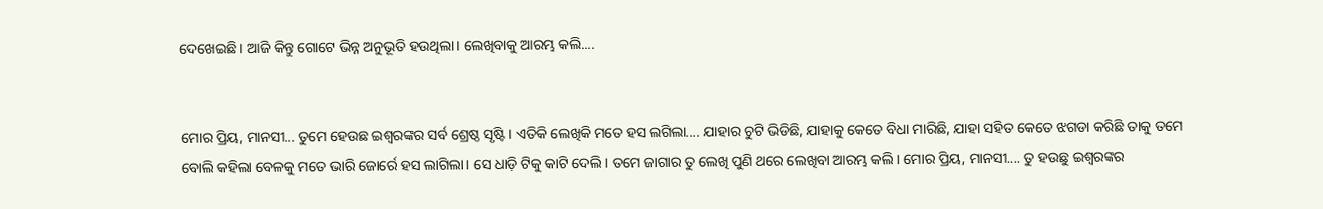ଦେଖେଇଛି। ଆଜି କିନ୍ତୁ ଗୋଟେ ଭିନ୍ନ ଅନୁଭୂତି ହଉଥିଲା। ଲେଖିବାକୁ ଆରମ୍ଭ କଲି....


ମୋର ପ୍ରିୟ, ମାନସୀ... ତୁମେ ହେଉଛ ଇଶ୍ୱରଙ୍କର ସର୍ବ ଶ୍ରେଷ୍ଠ ସୃଷ୍ଟି । ଏତିକି ଲେଖିକି ମତେ ହସ ଲଗିଲା.... ଯାହାର ଚୁଟି ଭିଡିଛି, ଯାହାକୁ କେତେ ବିଧା ମାରିଛି, ଯାହା ସହିତ କେତେ ଝଗଡା କରିଛି ତାକୁ ତମେ ବୋଲି କହିଲା ବେଳକୁ ମତେ ଭାରି ଜୋର୍ରେ ହସ ଲାଗିଲା। ସେ ଧାଡ଼ି ଟିକୁ କାଟି ଦେଲି। ତମେ ଜାଗାର ତୁ ଲେଖି ପୁଣି ଥରେ ଲେଖିବା ଆରମ୍ଭ କଲି। ମୋର ପ୍ରିୟ, ମାନସୀ.... ତୁ ହଉଛୁ ଇଶ୍ୱରଙ୍କର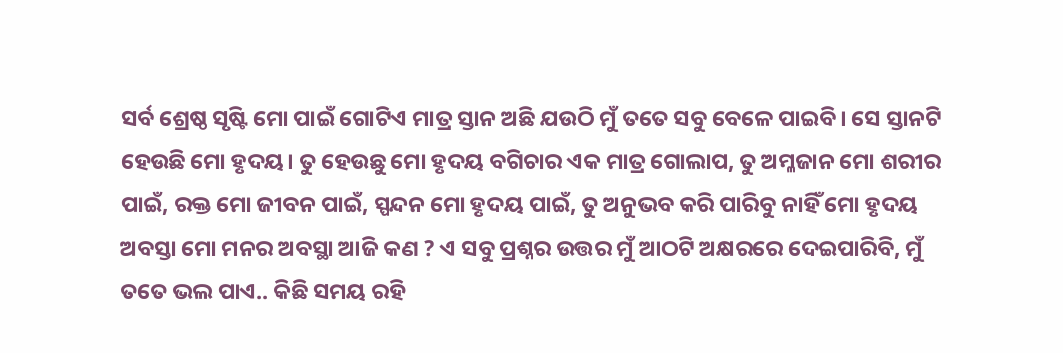ସର୍ବ ଶ୍ରେଷ୍ଠ ସୃଷ୍ଟି ମୋ ପାଇଁ ଗୋଟିଏ ମାତ୍ର ସ୍ତାନ ଅଛି ଯଉଠି ମୁଁ ତତେ ସବୁ ବେଳେ ପାଇବି। ସେ ସ୍ତାନଟି ହେଉଛି ମୋ ହୃଦୟ। ତୁ ହେଉଛୁ ମୋ ହୃଦୟ ବଗିଚାର ଏକ ମାତ୍ର ଗୋଲାପ, ତୁ ଅମ୍ଳଜାନ ମୋ ଶରୀର ପାଇଁ, ରକ୍ତ ମୋ ଜୀବନ ପାଇଁ, ସ୍ପନ୍ଦନ ମୋ ହୃଦୟ ପାଇଁ, ତୁ ଅନୁଭବ କରି ପାରିବୁ ନାହିଁ ମୋ ହୃଦୟ ଅବସ୍ତା ମୋ ମନର ଅବସ୍ଥା ଆଜି କଣ ? ଏ ସବୁ ପ୍ରଶ୍ନର ଉତ୍ତର ମୁଁ ଆଠଟି ଅକ୍ଷରରେ ଦେଇପାରିବି, ମୁଁ ତତେ ଭଲ ପାଏ.. କିଛି ସମୟ ରହି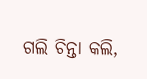ଗଲି ଚିନ୍ତା କଲି,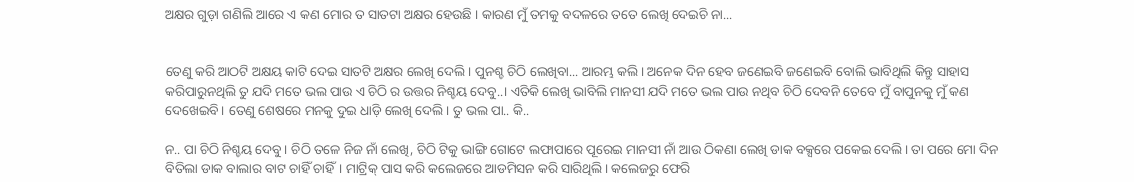ଅକ୍ଷର ଗୁଡ଼ା ଗଣିଲି ଆରେ ଏ କଣ ମୋର ତ ସାତଟା ଅକ୍ଷର ହେଉଛି । କାରଣ ମୁଁ ତମକୁ ବଦଳରେ ତତେ ଲେଖି ଦେଇଚି ନା...


ତେଣୁ କରି ଆଠଟି ଅକ୍ଷୟ କାଟି ଦେଇ ସାତଟି ଅକ୍ଷର ଲେଖି ଦେଲି। ପୁନଶ୍ଚ ଚିଠି ଲେଖିବା... ଆରମ୍ଭ କଲି। ଅନେକ ଦିନ ହେବ ଜଣେଇବି ଜଣେଇବି ବୋଲି ଭାବିଥିଲି କିନ୍ତୁ ସାହାସ କରିପାରୁନଥିଲି ତୁ ଯଦି ମତେ ଭଲ ପାଉ ଏ ଚିଠି ର ଉତ୍ତର ନିଶ୍ଚୟ ଦେବୁ..। ଏତିକି ଲେଖି ଭାବିଲି ମାନସୀ ଯଦି ମତେ ଭଲ ପାଉ ନଥିବ ଚିଠି ଦେବନି ତେବେ ମୁଁ ବାପୁନକୁ ମୁଁ କଣ ଦେଖେଇବି। ତେଣୁ ଶେଷରେ ମନକୁ ଦୁଇ ଧାଡ଼ି ଲେଖି ଦେଲି। ତୁ ଭଲ ପା.. କି..

ନ.. ପା ଚିଠି ନିଶ୍ଚୟ ଦେବୁ। ଚିଠି ତଳେ ନିଜ ନାଁ ଲେଖି, ଚିଠି ଟିକୁ ଭାଙ୍ଗି ଗୋଟେ ଲଫାପାରେ ପୂରେଇ ମାନସୀ ନାଁ ଆଉ ଠିକଣା ଲେଖି ଡାକ ବକ୍ସରେ ପକେଇ ଦେଲି। ତା ପରେ ମୋ ଦିନ ବିତିଲା ଡାକ ବାଲାର ବାଟ ଚାହିଁ ଚାହିଁ। ମାଟ୍ରିକ୍ ପାସ କରି କଲେଜରେ ଆଡମିସନ କରି ସାରିଥିଲି। କଲେଜରୁ ଫେରି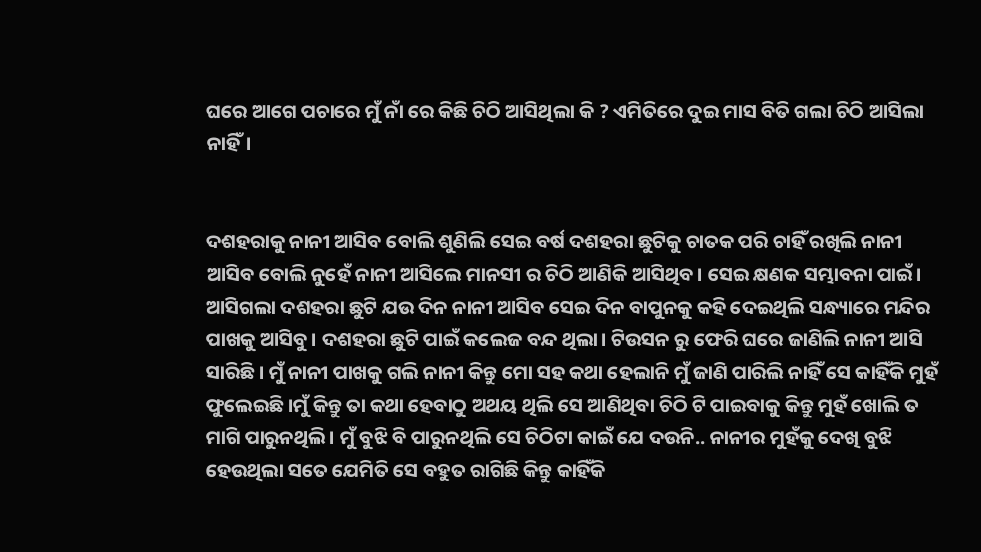ଘରେ ଆଗେ ପଚାରେ ମୁଁ ନାଁ ରେ କିଛି ଚିଠି ଆସିଥିଲା କି ? ଏମିତିରେ ଦୁଇ ମାସ ବିତି ଗଲା ଚିଠି ଆସିଲା ନାହିଁ।


ଦଶହରାକୁ ନାନୀ ଆସିବ ବୋଲି ଶୁଣିଲି ସେଇ ବର୍ଷ ଦଶହରା ଛୁଟିକୁ ଚାତକ ପରି ଚାହିଁ ରଖିଲି ନାନୀ ଆସିବ ବୋଲି ନୁହେଁ ନାନୀ ଆସିଲେ ମାନସୀ ର ଚିଠି ଆଣିକି ଆସିଥିବ। ସେଇ କ୍ଷଣକ ସମ୍ଭାବନା ପାଇଁ। ଆସିଗଲା ଦଶହରା ଛୁଟି ଯଉ ଦିନ ନାନୀ ଆସିବ ସେଇ ଦିନ ବାପୁନକୁ କହି ଦେଇଥିଲି ସନ୍ଧ୍ୟାରେ ମନ୍ଦିର ପାଖକୁ ଆସିବୁ। ଦଶହରା ଛୁଟି ପାଇଁ କଲେଜ ବନ୍ଦ ଥିଲା। ଟିଉସନ ରୁ ଫେରି ଘରେ ଜାଣିଲି ନାନୀ ଆସି ସାରିଛି। ମୁଁ ନାନୀ ପାଖକୁ ଗଲି ନାନୀ କିନ୍ତୁ ମୋ ସହ କଥା ହେଲାନି ମୁଁ ଜାଣି ପାରିଲି ନାହିଁ ସେ କାହିଁକି ମୁହଁ ଫୁଲେଇଛି ।ମୁଁ କିନ୍ତୁ ତା କଥା ହେବାଠୁ ଅଥୟ ଥିଲି ସେ ଆଣିଥିବା ଚିଠି ଟି ପାଇବାକୁ କିନ୍ତୁ ମୁହଁ ଖୋଲି ତ ମାଗି ପାରୁନଥିଲି। ମୁଁ ବୁଝି ବି ପାରୁନଥିଲି ସେ ଚିଠିଟା କାଇଁ ଯେ ଦଉନି.. ନାନୀର ମୁହଁକୁ ଦେଖି ବୁଝି ହେଉଥିଲା ସତେ ଯେମିତି ସେ ବହୁତ ରାଗିଛି କିନ୍ତୁ କାହିଁକି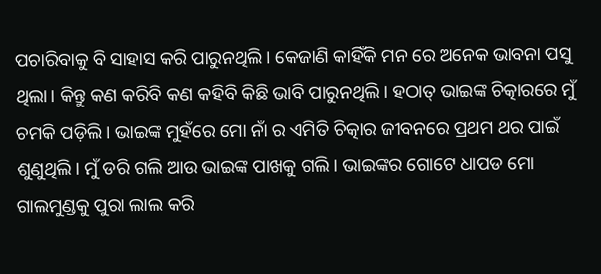ପଚାରିବାକୁ ବି ସାହାସ କରି ପାରୁନଥିଲି। କେଜାଣି କାହିଁକି ମନ ରେ ଅନେକ ଭାବନା ପସୁ ଥିଲା। କିନ୍ତୁ କଣ କରିବି କଣ କହିବି କିଛି ଭାବି ପାରୁନଥିଲି। ହଠାତ୍ ଭାଇଙ୍କ ଚିତ୍କାରରେ ମୁଁ ଚମକି ପଡ଼ିଲି। ଭାଇଙ୍କ ମୁହଁରେ ମୋ ନାଁ ର ଏମିତି ଚିତ୍କାର ଜୀବନରେ ପ୍ରଥମ ଥର ପାଇଁ ଶୁଣୁଥିଲି। ମୁଁ ଡରି ଗଲି ଆଉ ଭାଇଙ୍କ ପାଖକୁ ଗଲି। ଭାଇଙ୍କର ଗୋଟେ ଧାପଡ ମୋ ଗାଲମୁଣ୍ଡକୁ ପୁରା ଲାଲ କରି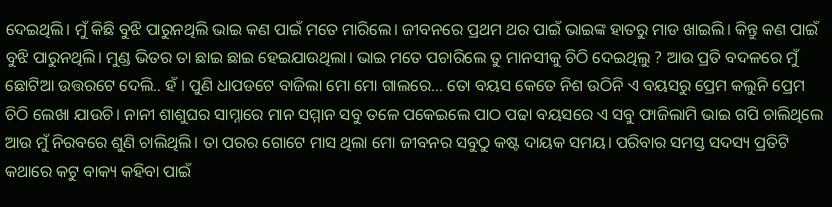ଦେଇଥିଲି। ମୁଁ କିଛି ବୁଝି ପାରୁନଥିଲି ଭାଇ କଣ ପାଇଁ ମତେ ମାରିଲେ। ଜୀବନରେ ପ୍ରଥମ ଥର ପାଇଁ ଭାଇଙ୍କ ହାତରୁ ମାଡ ଖାଇଲି। କିନ୍ତୁ କଣ ପାଇଁ ବୁଝି ପାରୁନଥିଲି। ମୁଣ୍ଡ ଭିତର ତା ଛାଇ ଛାଇ ହେଇଯାଉଥିଲା। ଭାଇ ମତେ ପଚାରିଲେ ତୁ ମାନସୀକୁ ଚିଠି ଦେଇଥିଲୁ ? ଆଉ ପ୍ରତି ବଦଳରେ ମୁଁ ଛୋଟିଆ ଉତ୍ତରଟେ ଦେଲି.. ହଁ । ପୁଣି ଧାପଡଟେ ବାଜିଲା ମୋ ମୋ ଗାଲରେ... ତୋ ବୟସ କେତେ ନିଶ ଉଠିନି ଏ ବୟସରୁ ପ୍ରେମ କଲୁନି ପ୍ରେମ ଚିଠି ଲେଖା ଯାଉଚି। ନାନୀ ଶାଶୁଘର ସାମ୍ନାରେ ମାନ ସମ୍ମାନ ସବୁ ତଳେ ପକେଇଲେ ପାଠ ପଢା ବୟସରେ ଏ ସବୁ ଫାଜିଲାମି ଭାଇ ଗପି ଚାଲିଥିଲେ ଆଉ ମୁଁ ନିରବରେ ଶୁଣି ଚାଲିଥିଲି। ତା ପରର ଗୋଟେ ମାସ ଥିଲା ମୋ ଜୀବନର ସବୁଠୁ କଷ୍ଟ ଦାୟକ ସମୟ। ପରିବାର ସମସ୍ତ ସଦସ୍ୟ ପ୍ରତିଟି କଥାରେ କଟୁ ବାକ୍ୟ କହିବା ପାଇଁ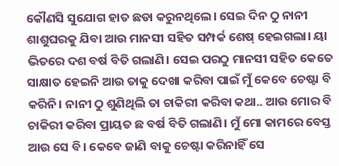କୌଣସି ସୁଯୋଗ ହାତ ଛଡା କରୁନଥିଲେ। ସେଇ ଦିନ ଠୁ ନାନୀ ଶାଶୁଘରକୁ ଯିବା ଆଉ ମାନସୀ ସହିତ ସମ୍ପର୍କ ଶେଷ୍ ହେଇଗଲା। ୟା ଭିତରେ ଦଶ ବର୍ଷ ବିତି ଗଲାଣି। ସେଇ ପରଠୁ ମାନସୀ ସହିତ କେତେ ସାକ୍ଷାତ ହେଇନି ଆଉ ତାକୁ ଦେଖା କରିବା ପାଇଁ ମୁଁ କେବେ ଚେଷ୍ଟା ବି କରିନି। ନାନୀ ଠୁ ଶୁଣିଥିଲି ତା ଚାକିରୀ କରିବା କଥା.. ଆଉ ମୋର ବି ଚାକିରୀ କରିବା ପ୍ରାୟତ ଛ ବର୍ଷ ବିତି ଗଲାଣି। ମୁଁ ମୋ କାମରେ ବେସ୍ତ ଆଉ ସେ ବି। କେବେ ଜାଣି ବାକୁ ଚେଷ୍ଟା କରିନାହିଁ ସେ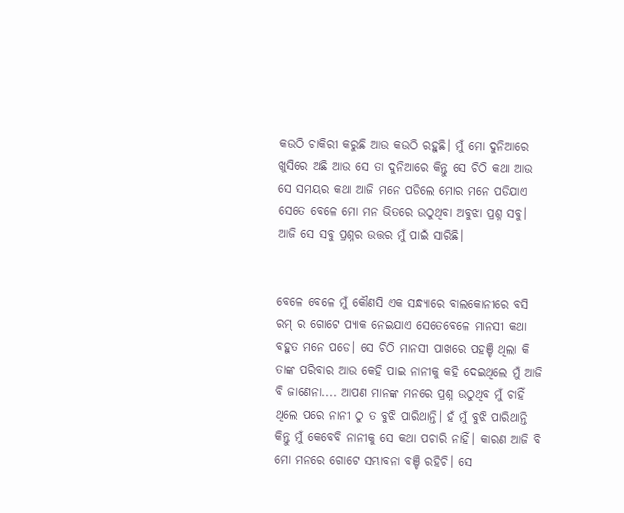କଉଠି ଚାକିରୀ କରୁଛି ଆଉ କଉଠି ରହୁଛି। ମୁଁ ମୋ ଦୁନିଆରେ ଖୁସିରେ ଅଛି ଆଉ ସେ ତା ଦୁନିଆରେ କିନ୍ତୁ ସେ ଚିଠି କଥା ଆଉ ସେ ସମୟର କଥା ଆଜି ମନେ ପଡିଲେ ମୋର ମନେ ପଡିଯାଏ ସେତେ ବେଳେ ମୋ ମନ ଭିତରେ ଉଠୁଥିବା ଅବୁଝା ପ୍ରଶ୍ନ ସବୁ। ଆଜି ସେ ସବୁ ପ୍ରଶ୍ନର ଉତ୍ତର ମୁଁ ପାଇଁ ସାରିଛି।


ବେଳେ ବେଳେ ମୁଁ କୌଣସି ଏକ ସନ୍ଧ୍ୟାରେ ବାଲକୋନୀରେ ବସି ରମ୍ ର ଗୋଟେ ପ୍ୟାକ ନେଇଯାଏ ସେତେବେଳେ ମାନସୀ କଥା ବହୁତ ମନେ ପଡେ। ସେ ଚିଠି ମାନସୀ ପାଖରେ ପହଞ୍ଚି ଥିଲା କି ତାଙ୍କ ପରିବାର ଆଉ କେହି ପାଇ ନାନୀକୁ କହି ଦେଇଥିଲେ ମୁଁ ଆଜି ବି ଜାଣେନା.... ଆପଣ ମାନଙ୍କ ମନରେ ପ୍ରଶ୍ନ ଉଠୁଥିବ ମୁଁ ଚାହିଁ ଥିଲେ ପରେ ନାନୀ ଠୁ ତ ବୁଝି ପାରିଥାନ୍ତି। ହଁ ମୁଁ ବୁଝି ପାରିଥାନ୍ତି କିନ୍ତୁ ମୁଁ କେବେବି ନାନୀକୁ ସେ କଥା ପଚାରି ନାହିଁ। କାରଣ ଆଜି ବି ମୋ ମନରେ ଗୋଟେ ସମ୍ଭାବନା ବଞ୍ଚି ରହିଚି। ସେ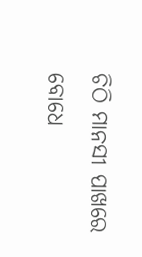ଚିଠି ମାନସୀ ପାଖରେ ବୋଧେ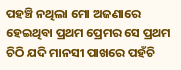ପହଞ୍ଚି ନଥିଲା ମୋ ଅଜଣାରେ ହେଇଥିବା ପ୍ରଥମ ପ୍ରେମର ସେ ପ୍ରଥମ ଚିଠି ଯଦି ମାନସୀ ପାଖରେ ପହଁଚି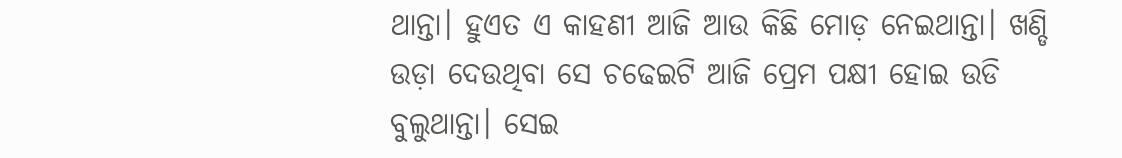ଥାନ୍ତା। ହୁଏତ ଏ କାହଣୀ ଆଜି ଆଉ କିଛି ମୋଡ଼ ନେଇଥାନ୍ତା। ଖଣ୍ଡି ଉଡ଼ା ଦେଉଥିବା ସେ ଚଢେଇଟି ଆଜି ପ୍ରେମ ପକ୍ଷୀ ହୋଇ ଉଡି ବୁଲୁଥାନ୍ତା। ସେଇ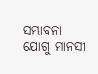ସମ୍ଭାବନା ଯୋଗୁ ମାନସୀ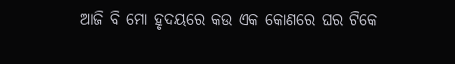ଆଜି ବି ମୋ ହୃଦୟରେ କଉ ଏକ କୋଣରେ ଘର ଟିକେ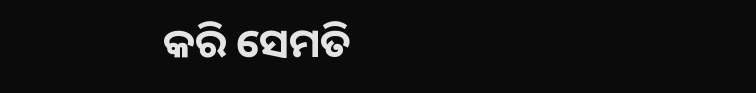କରି ସେମତି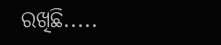ରଖିଛି.....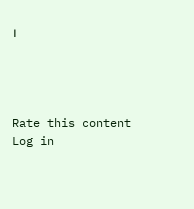।




Rate this content
Log in